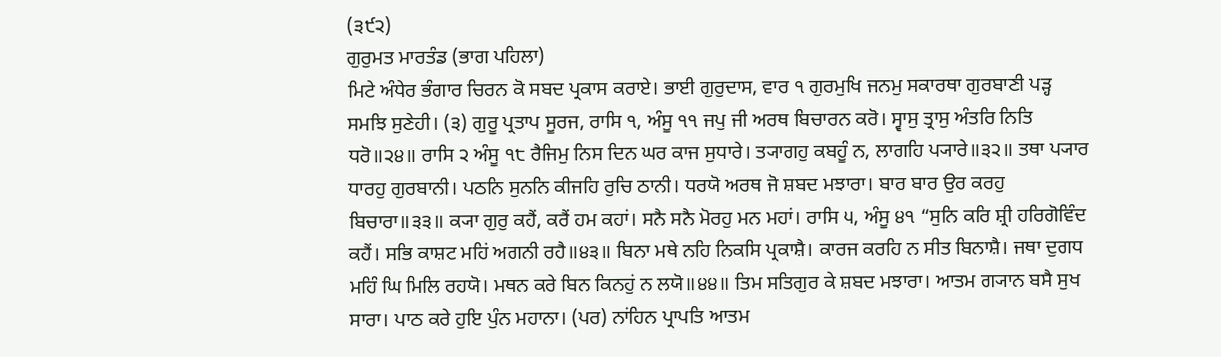(੩੯੨)
ਗੁਰੁਮਤ ਮਾਰਤੰਡ (ਭਾਗ ਪਹਿਲਾ)
ਮਿਟੇ ਅੰਧੇਰ ਭੰਗਾਰ ਚਿਰਨ ਕੋ ਸਬਦ ਪ੍ਰਕਾਸ ਕਰਾਏ। ਭਾਈ ਗੁਰੁਦਾਸ, ਵਾਰ ੧ ਗੁਰਮੁਖਿ ਜਨਮੁ ਸਕਾਰਥਾ ਗੁਰਬਾਣੀ ਪੜ੍ਹ ਸਮਝਿ ਸੁਣੇਹੀ। (੩) ਗੁਰੂ ਪ੍ਰਤਾਪ ਸੂਰਜ, ਰਾਸਿ ੧, ਅੰਸੂ ੧੧ ਜਪੁ ਜੀ ਅਰਥ ਬਿਚਾਰਨ ਕਰੋ। ਸ੍ਵਾਸੁ ਤ੍ਰਾਸੁ ਅੰਤਰਿ ਨਿਤਿ ਧਰੋ॥੨੪॥ ਰਾਸਿ ੨ ਅੰਸੂ ੧੮ ਰੈਜਿਮੁ ਨਿਸ ਦਿਨ ਘਰ ਕਾਜ ਸੁਧਾਰੇ। ਤ੍ਯਾਗਹੁ ਕਬਹੂੰ ਨ, ਲਾਗਹਿ ਪ੍ਯਾਰੇ॥੩੨॥ ਤਥਾ ਪ੍ਯਾਰ ਧਾਰਹੁ ਗੁਰਬਾਨੀ। ਪਠਨਿ ਸੁਨਨਿ ਕੀਜਹਿ ਰੁਚਿ ਠਾਨੀ। ਧਰਯੋ ਅਰਥ ਜੋ ਸ਼ਬਦ ਮਝਾਰਾ। ਬਾਰ ਬਾਰ ਉਰ ਕਰਹੁ ਬਿਚਾਰਾ॥੩੩॥ ਕ੍ਯਾ ਗੁਰੁ ਕਹੈਂ, ਕਰੈਂ ਹਮ ਕਹਾਂ। ਸਨੈ ਸਨੈ ਮੋਰਹੁ ਮਨ ਮਹਾਂ। ਰਾਸਿ ੫, ਅੰਸੂ ੪੧ “ਸੁਨਿ ਕਰਿ ਸ਼੍ਰੀ ਹਰਿਗੋਵਿੰਦ ਕਹੈਂ। ਸਭਿ ਕਾਸ਼ਟ ਮਹਿਂ ਅਗਨੀ ਰਹੈ॥੪੩॥ ਬਿਨਾ ਮਥੇ ਨਹਿ ਨਿਕਸਿ ਪ੍ਰਕਾਸ਼ੈ। ਕਾਰਜ ਕਰਹਿ ਨ ਸੀਤ ਬਿਨਾਸ਼ੈ। ਜਥਾ ਦੁਗਧ ਮਹਿੰ ਘਿ ਮਿਲਿ ਰਹਯੋ। ਮਥਨ ਕਰੇ ਬਿਨ ਕਿਨਹੁਂ ਨ ਲਯੋ॥੪੪॥ ਤਿਮ ਸਤਿਗੁਰ ਕੇ ਸ਼ਬਦ ਮਝਾਰਾ। ਆਤਮ ਗ੍ਯਾਨ ਬਸੈ ਸੁਖ ਸਾਰਾ। ਪਾਠ ਕਰੇ ਹੁਇ ਪੁੰਨ ਮਹਾਨਾ। (ਪਰ) ਨਾਂਹਿਨ ਪ੍ਰਾਪਤਿ ਆਤਮ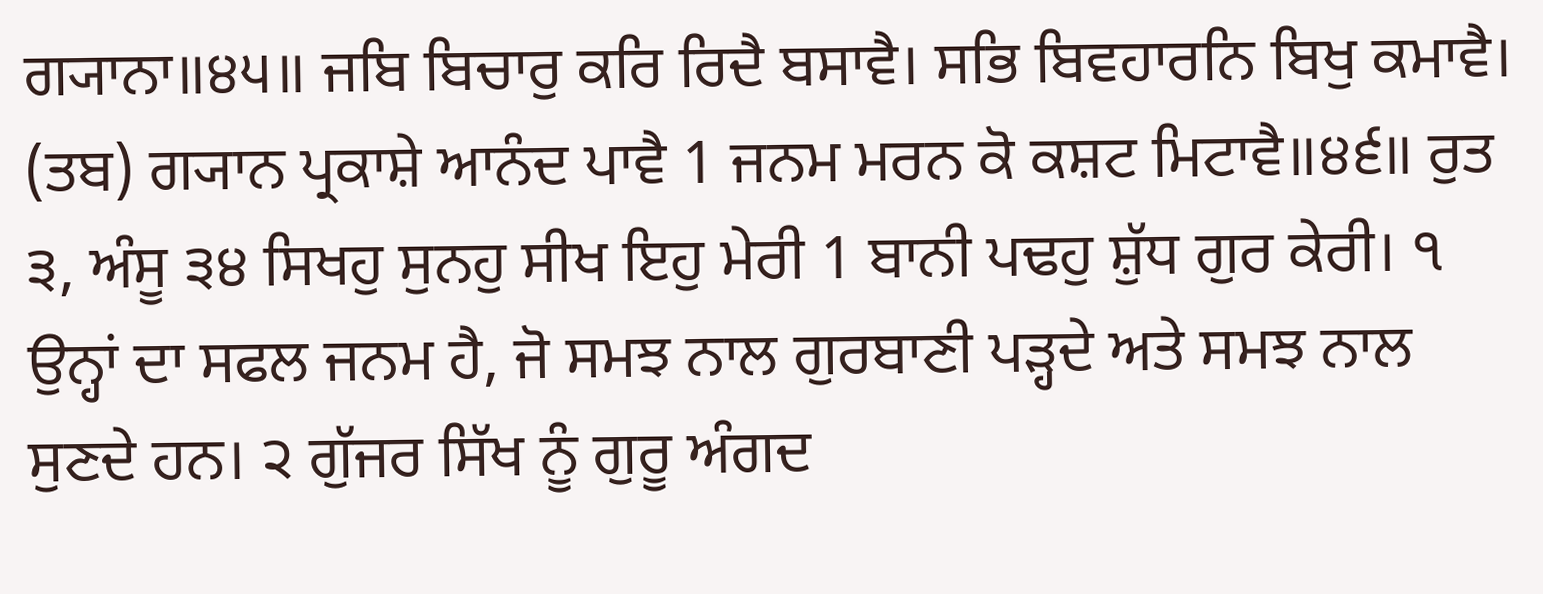ਗ੍ਯਾਨਾ॥੪੫॥ ਜਬਿ ਬਿਚਾਰੁ ਕਰਿ ਰਿਦੈ ਬਸਾਵੈ। ਸਭਿ ਬਿਵਹਾਰਨਿ ਬਿਖੁ ਕਮਾਵੈ। (ਤਬ) ਗ੍ਯਾਨ ਪ੍ਰਕਾਸ਼ੇ ਆਨੰਦ ਪਾਵੈ 1 ਜਨਮ ਮਰਨ ਕੋ ਕਸ਼ਟ ਮਿਟਾਵੈ॥੪੬॥ ਰੁਤ ੩, ਅੰਸੂ ੩੪ ਸਿਖਹੁ ਸੁਨਹੁ ਸੀਖ ਇਹੁ ਮੇਰੀ 1 ਬਾਨੀ ਪਢਹੁ ਸ਼ੁੱਧ ਗੁਰ ਕੇਰੀ। ੧ ਉਨ੍ਹਾਂ ਦਾ ਸਫਲ ਜਨਮ ਹੈ, ਜੋ ਸਮਝ ਨਾਲ ਗੁਰਬਾਣੀ ਪੜ੍ਹਦੇ ਅਤੇ ਸਮਝ ਨਾਲ ਸੁਣਦੇ ਹਨ। ੨ ਗੁੱਜਰ ਸਿੱਖ ਨੂੰ ਗੁਰੂ ਅੰਗਦ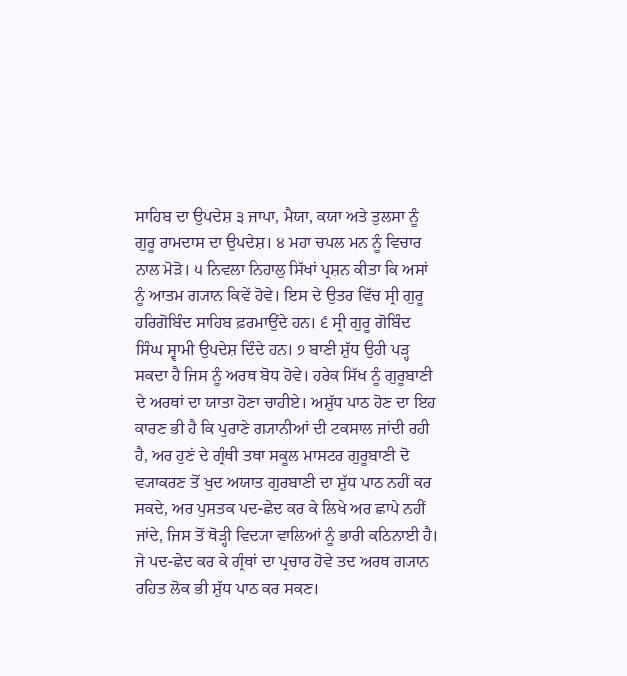ਸਾਹਿਬ ਦਾ ਉਪਦੇਸ਼ ੩ ਜਾਪਾ, ਮੈਯਾ, ਕਯਾ ਅਤੇ ਤੁਲਸਾ ਨੂੰ ਗੁਰੂ ਰਾਮਦਾਸ ਦਾ ਉਪਦੇਸ਼। ੪ ਮਹਾ ਚਪਲ ਮਨ ਨੂੰ ਵਿਚਾਰ ਨਾਲ ਮੋੜੋ। ੫ ਨਿਵਲਾ ਨਿਹਾਲੁ ਸਿੱਖਾਂ ਪ੍ਰਸ਼ਨ ਕੀਤਾ ਕਿ ਅਸਾਂ ਨੂੰ ਆਤਮ ਗ੍ਯਾਨ ਕਿਵੇਂ ਹੋਵੇ। ਇਸ ਦੇ ਉਤਰ ਵਿੱਚ ਸ੍ਰੀ ਗੁਰੂ ਹਰਿਗੋਬਿੰਦ ਸਾਹਿਬ ਫ਼ਰਮਾਉਂਦੇ ਹਨ। ੬ ਸ੍ਰੀ ਗੁਰੂ ਗੋਬਿੰਦ ਸਿੰਘ ਸ੍ਵਾਮੀ ਉਪਦੇਸ਼ ਦਿੰਦੇ ਹਨ। ੭ ਬਾਣੀ ਸ਼ੁੱਧ ਉਹੀ ਪੜ੍ਹ ਸਕਦਾ ਹੈ ਜਿਸ ਨੂੰ ਅਰਥ ਬੋਧ ਹੋਵੇ। ਹਰੇਕ ਸਿੱਖ ਨੂੰ ਗੁਰੂਬਾਣੀ ਦੇ ਅਰਥਾਂ ਦਾ ਯਾਤਾ ਹੋਣਾ ਚਾਹੀਏ। ਅਸ਼ੁੱਧ ਪਾਠ ਹੋਣ ਦਾ ਇਹ ਕਾਰਣ ਭੀ ਹੈ ਕਿ ਪੁਰਾਣੇ ਗ੍ਯਾਨੀਆਂ ਦੀ ਟਕਸਾਲ ਜਾਂਦੀ ਰਹੀ ਹੈ, ਅਰ ਹੁਣਂ ਦੇ ਗ੍ਰੰਥੀ ਤਥਾ ਸਕੂਲ ਮਾਸਟਰ ਗੁਰੂਬਾਣੀ ਦੋ ਵ੍ਯਾਕਰਣ ਤੋਂ ਖੁਦ ਅਯਾਤ ਗੁਰਬਾਣੀ ਦਾ ਸ਼ੁੱਧ ਪਾਠ ਨਹੀਂ ਕਰ ਸਕਦੇ, ਅਰ ਪੁਸਤਕ ਪਦ-ਛੇਦ ਕਰ ਕੇ ਲਿਖੇ ਅਰ ਛਾਪੇ ਨਹੀਂ ਜਾਂਦੇ, ਜਿਸ ਤੋਂ ਥੋੜ੍ਹੀ ਵਿਦ੍ਯਾ ਵਾਲਿਆਂ ਨੂੰ ਭਾਰੀ ਕਠਿਨਾਈ ਹੈ। ਜੇ ਪਦ-ਛੇਦ ਕਰ ਕੇ ਗ੍ਰੰਥਾਂ ਦਾ ਪ੍ਰਚਾਰ ਹੋਵੇ ਤਦ ਅਰਥ ਗ੍ਯਾਨ ਰਹਿਤ ਲੋਕ ਭੀ ਸ਼ੁੱਧ ਪਾਠ ਕਰ ਸਕਣ।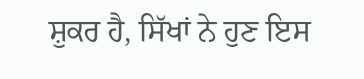ਸ਼ੁਕਰ ਹੈ, ਸਿੱਖਾਂ ਨੇ ਹੁਣ ਇਸ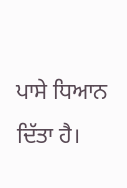ਪਾਸੇ ਧਿਆਨ ਦਿੱਤਾ ਹੈ।